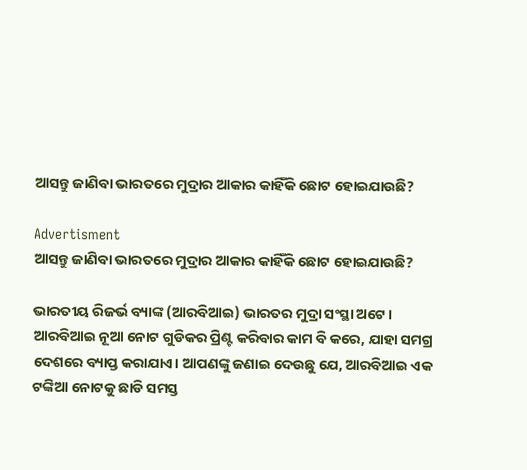ଆସନ୍ତୁ ଜାଣିବା ଭାରତରେ ମୁଦ୍ରାର ଆକାର କାହିଁକି ଛୋଟ ହୋଇଯାଉଛି?

Advertisment
ଆସନ୍ତୁ ଜାଣିବା ଭାରତରେ ମୁଦ୍ରାର ଆକାର କାହିଁକି ଛୋଟ ହୋଇଯାଉଛି?

ଭାରତୀୟ ରିଜର୍ଭ ବ୍ୟାଙ୍କ (ଆରବିଆଇ) ଭାରତର ମୁଦ୍ରା ସଂସ୍ଥା ଅଟେ। ଆରବିଆଇ ନୂଆ ନୋଟ ଗୁଡିକର ପ୍ରିଣ୍ଟ କରିବାର କାମ ବି କରେ, ଯାହା ସମଗ୍ର ଦେଶରେ ବ୍ୟାପ୍ତ କରାଯାଏ। ଆପଣଙ୍କୁ ଜଣାଇ ଦେଉଛୁ ଯେ, ଆରବିଆଇ ଏକ ଟଙ୍କିଆ ନୋଟକୁ ଛାଡି ସମସ୍ତ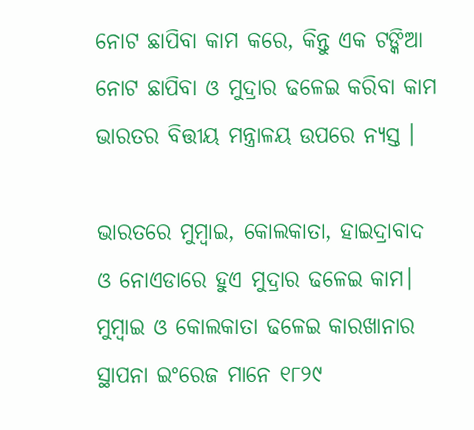ନୋଟ ଛାପିବା କାମ କରେ, କିନ୍ତୁ ଏକ ଟଙ୍କିଆ ନୋଟ ଛାପିବା ଓ ମୁଦ୍ରାର ଢଳେଇ କରିବା କାମ ଭାରତର ବିତ୍ତୀୟ ମନ୍ତ୍ରାଳୟ ଉପରେ ନ୍ୟସ୍ତ ।

ଭାରତରେ ମୁମ୍ବାଇ, କୋଲକାତା, ହାଇଦ୍ରାବାଦ ଓ ନୋଏଡାରେ ହୁଏ ମୁଦ୍ରାର ଢଳେଇ କାମ। ମୁମ୍ବାଇ ଓ କୋଲକାତା ଢଳେଇ କାରଖାନାର ସ୍ଥାପନା ଇଂରେଜ ମାନେ ୧୮୨୯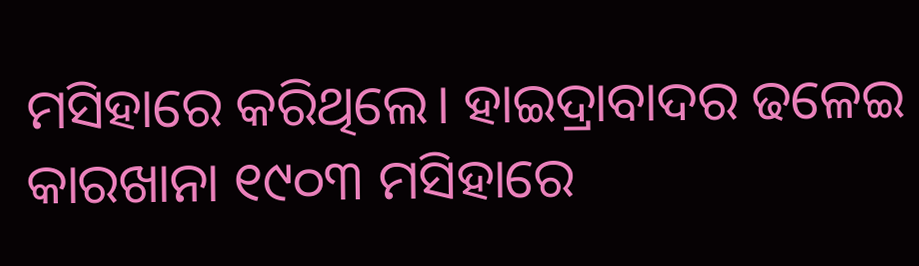ମସିହାରେ କରିଥିଲେ। ହାଇଦ୍ରାବାଦର ଢଳେଇ କାରଖାନା ୧୯୦୩ ମସିହାରେ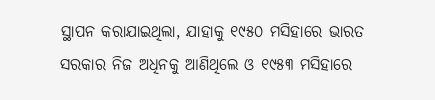ସ୍ଥାପନ କରାଯାଇଥିଲା, ଯାହାକୁ ୧୯୫୦ ମସିହାରେ ଭାରତ ସରକାର ନିଜ ଅଧିନକୁ ଆଣିଥିଲେ ଓ ୧୯୫୩ ମସିହାରେ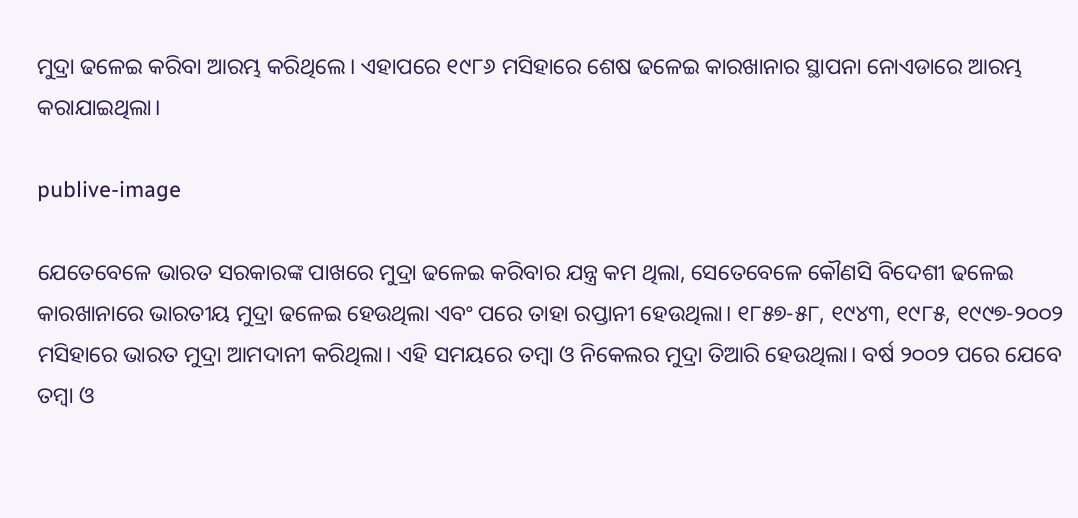ମୁଦ୍ରା ଢଳେଇ କରିବା ଆରମ୍ଭ କରିଥିଲେ। ଏହାପରେ ୧୯୮୬ ମସିହାରେ ଶେଷ ଢଳେଇ କାରଖାନାର ସ୍ଥାପନା ନୋଏଡାରେ ଆରମ୍ଭ କରାଯାଇଥିଲା।

publive-image

ଯେତେବେଳେ ଭାରତ ସରକାରଙ୍କ ପାଖରେ ମୁଦ୍ରା ଢଳେଇ କରିବାର ଯନ୍ତ୍ର କମ ଥିଲା, ସେତେବେଳେ କୌଣସି ବିଦେଶୀ ଢଳେଇ କାରଖାନାରେ ଭାରତୀୟ ମୁଦ୍ରା ଢଳେଇ ହେଉଥିଲା ଏବଂ ପରେ ତାହା ରପ୍ତାନୀ ହେଉଥିଲା। ୧୮୫୭-୫୮, ୧୯୪୩, ୧୯୮୫, ୧୯୯୭-୨୦୦୨ ମସିହାରେ ଭାରତ ମୁଦ୍ରା ଆମଦାନୀ କରିଥିଲା। ଏହି ସମୟରେ ତମ୍ବା ଓ ନିକେଲର ମୁଦ୍ରା ତିଆରି ହେଉଥିଲା। ବର୍ଷ ୨୦୦୨ ପରେ ଯେବେ ତମ୍ବା ଓ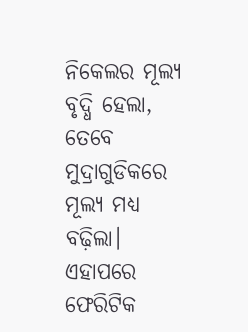ନିକେଲର ମୂଲ୍ୟ ବୃଦ୍ଧି ହେଲା, ତେବେ ମୁଦ୍ରାଗୁଡିକରେ ମୂଲ୍ୟ ମଧ୍ୟ ବଢ଼ିଲା। ଏହାପରେ ଫେରିଟିକ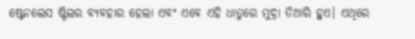ଷ୍ଟେନଲେସ ଷ୍ଟିଲର ବ୍ୟବହାର ହେଲା ଏବଂ ଏବେ ଏହି ଧାତୁରେ ମୁଦ୍ରା ତିଆରି ହୁଏ। ଏଥିରେ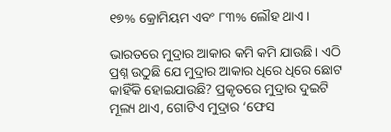୧୭% କ୍ରୋମିୟମ ଏବଂ ୮୩% ଲୌହ ଥାଏ।

ଭାରତରେ ମୁଦ୍ରାର ଆକାର କମି କମି ଯାଉଛି। ଏଠି ପ୍ରଶ୍ନ ଉଠୁଛି ଯେ ମୁଦ୍ରାର ଆକାର ଧିରେ ଧିରେ ଛୋଟ କାହିଁକି ହୋଇଯାଉଛି? ପ୍ରକୃତରେ ମୁଦ୍ରାର ଦୁଇଟି ମୂଲ୍ୟ ଥାଏ, ଗୋଟିଏ ମୁଦ୍ରାର ‘ଫେସ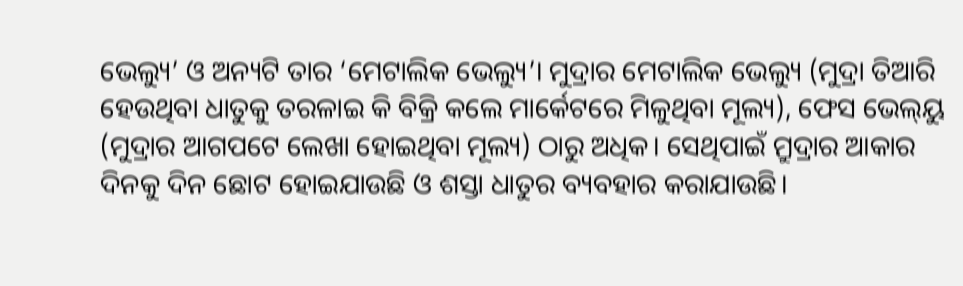ଭେଲ୍ୟୁ’ ଓ ଅନ୍ୟଟି ତାର ‘ମେଟାଲିକ ଭେଲ୍ୟୁ’। ମୁଦ୍ରାର ମେଟାଲିକ ଭେଲ୍ୟୁ (ମୁଦ୍ରା ତିଆରି ହେଉଥିବା ଧାତୁକୁ ତରଳାଇ କି ବିକ୍ରି କଲେ ମାର୍କେଟରେ ମିଳୁଥିବା ମୂଲ୍ୟ), ଫେସ ଭେଲ୍‌ୟୁ (ମୁଦ୍ରାର ଆଗପଟେ ଲେଖା ହୋଇଥିବା ମୂଲ୍ୟ) ଠାରୁ ଅଧିକ। ସେଥିପାଇଁ ମ୍ରୁଦ୍ରାର ଆକାର ଦିନକୁ ଦିନ ଛୋଟ ହୋଇଯାଉଛି ଓ ଶସ୍ତା ଧାତୁର ବ୍ୟବହାର କରାଯାଉଛି।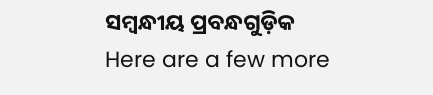ସମ୍ବନ୍ଧୀୟ ପ୍ରବନ୍ଧଗୁଡ଼ିକ
Here are a few more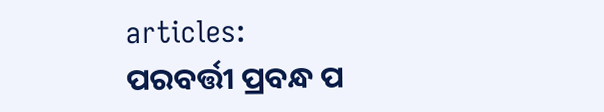articles:
ପରବର୍ତ୍ତୀ ପ୍ରବନ୍ଧ ପ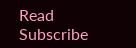Read
Subscribe